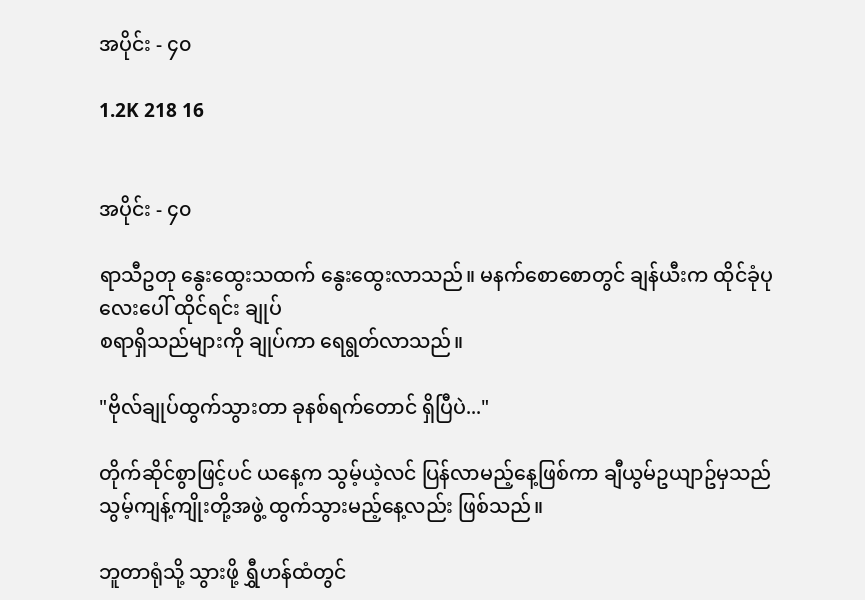အပိုင်း - ၄၀

1.2K 218 16


အပိုင်း - ၄၀

ရာသီဥတု နွေးထွေးသထက် နွေးထွေးလာသည်။ မနက်စောစောတွင် ချန်ယီးက ထိုင်ခုံပုလေးပေါ် ထိုင်ရင်း ချုပ်
စရာရှိသည်များကို ချုပ်ကာ ရေရွတ်လာသည်။

"ဗိုလ်ချုပ်ထွက်သွားတာ ခုနစ်ရက်တောင် ရှိပြီပဲ..."

တိုက်ဆိုင်စွာဖြင့်ပင် ယနေ့က သွမ့်ယဲ့လင် ပြန်လာမည့်နေ့ဖြစ်ကာ ချီယွမ်ဥယျာဥ်မှသည် သွမ့်ကျန့်ကျိုးတို့အဖွဲ့ ထွက်သွားမည့်နေ့လည်း ဖြစ်သည်။

ဘူတာရုံသို့ သွားဖို့ ရွှီဟန်ထံတွင်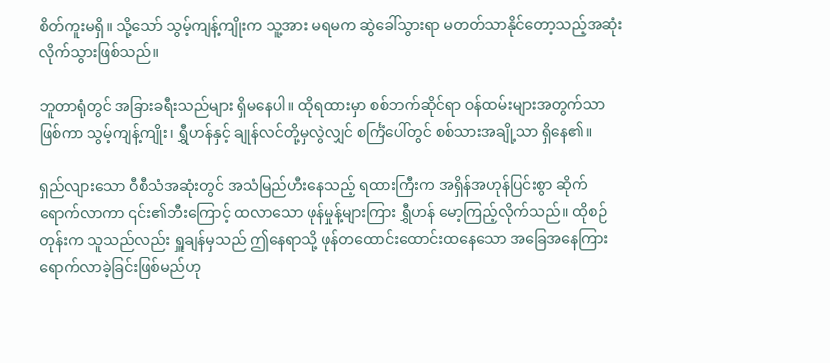စိတ်ကူးမရှိ။ သို့သော် သွမ့်ကျန့်ကျိုးက သူ့အား မရမက ဆွဲခေါ်သွားရာ မတတ်သာနိုင်တော့သည့်အဆုံး လိုက်သွားဖြစ်သည်။

ဘူတာရုံတွင် အခြားခရီးသည်များ ရှိမနေပါ။ ထိုရထားမှာ စစ်ဘက်ဆိုင်ရာ ဝန်ထမ်းများအတွက်သာ ဖြစ်ကာ သွမ့်ကျန့်ကျိုး၊ ရွှီဟန်နှင့် ချုန်လင်တို့မှလွဲလျှင် စင်္ကြံပေါ်တွင် စစ်သားအချို့သာ ရှိနေ၏။

ရှည်လျားသော ဝီစီသံအဆုံးတွင် အသံမြည်ဟီးနေသည့် ရထားကြီးက အရှိန်အဟုန်ပြင်းစွာ ဆိုက်ရောက်လာကာ ၎င်း၏ဘီးကြောင့် ထလာသော ဖုန်မှုန့်များကြား ရွှီဟန် မော့ကြည့်လိုက်သည်။ ထိုစဉ်တုန်းက သူသည်လည်း ရှူချန်မှသည် ဤနေရာသို့ ဖုန်တထောင်းထောင်းထနေသော အခြေအနေကြား ရောက်လာခဲ့ခြင်းဖြစ်မည်ဟု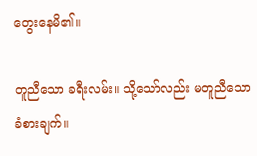တွေးနေမိ၏။

တူညီသော ခရီးလမ်း။ သို့သော်လည်း မတူညီသော ခံစားချက်။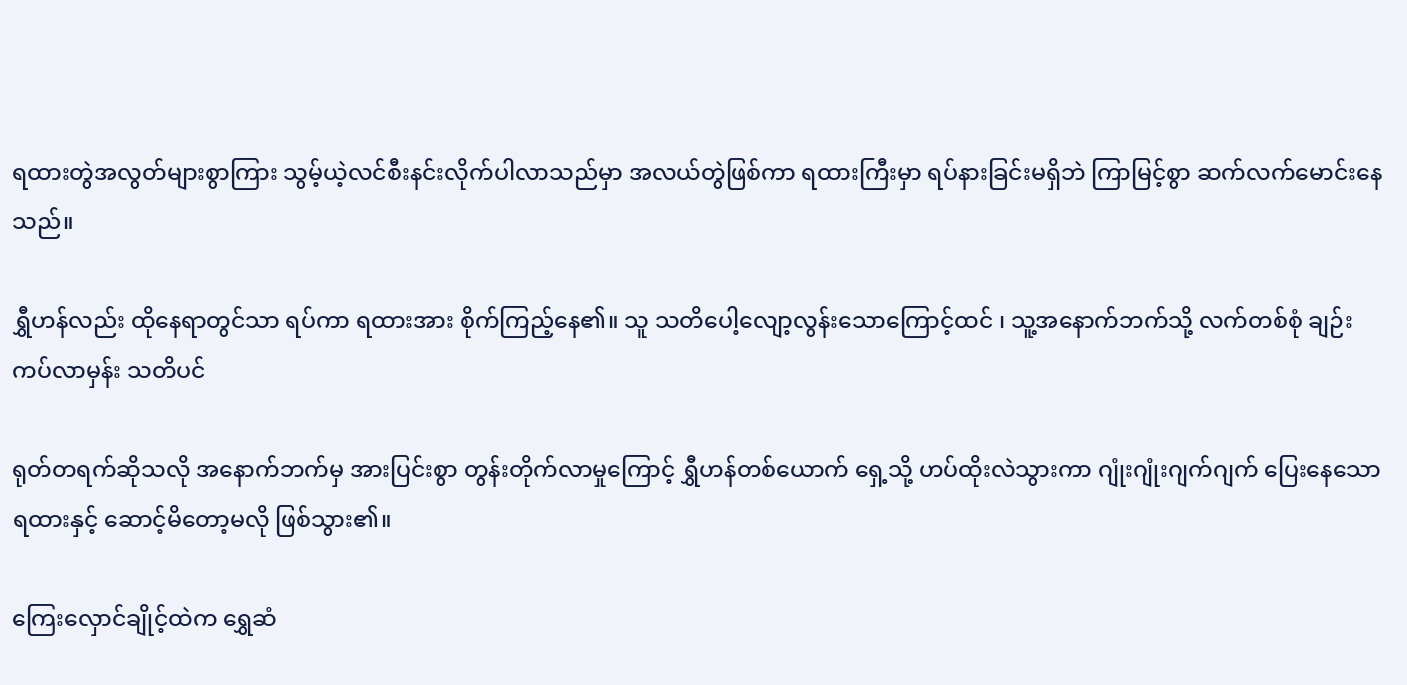ရထားတွဲအလွတ်များစွာကြား သွမ့်ယဲ့လင်စီးနင်းလိုက်ပါလာသည်မှာ အလယ်တွဲဖြစ်ကာ ရထားကြီးမှာ ရပ်နားခြင်းမရှိဘဲ ကြာမြင့်စွာ ဆက်လက်မောင်းနေသည်။

ရွှီဟန်လည်း ထိုနေရာတွင်သာ ရပ်ကာ ရထားအား စိုက်ကြည့်နေ၏။ သူ သတိပေါ့လျော့လွန်းသောကြောင့်ထင် ၊ သူ့အနောက်ဘက်သို့ လက်တစ်စုံ ချဉ်းကပ်လာမှန်း သတိပင်

ရုတ်တရက်ဆိုသလို အနောက်ဘက်မှ အားပြင်းစွာ တွန်းတိုက်လာမှုကြောင့် ရွှီဟန်တစ်ယောက် ရှေ့သို့ ဟပ်ထိုးလဲသွားကာ ဂျုံးဂျုံးဂျက်ဂျက် ပြေးနေသော ရထားနှင့် ဆောင့်မိတော့မလို ဖြစ်သွား၏။

ကြေးလှောင်ချိုင့်ထဲက ရွှေဆံ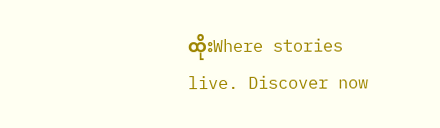ထိုးWhere stories live. Discover now